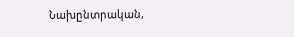Նախընտրական,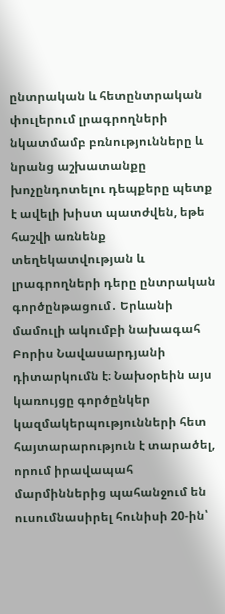ընտրական և հետընտրական փուլերում լրագրողների նկատմամբ բռնությունները և նրանց աշխատանքը խոչընդոտելու դեպքերը պետք է ավելի խիստ պատժվեն, եթե հաշվի առնենք տեղեկատվության և լրագրողների դերը ընտրական գործընթացում․ Երևանի մամուլի ակումբի նախագահ Բորիս Նավասարդյանի դիտարկումն է։ Նախօրեին այս կառույցը գործընկեր կազմակերպությունների հետ հայտարարություն է տարածել, որում իրավապահ մարմիններից պահանջում են ուսումնասիրել հունիսի 20-ին՝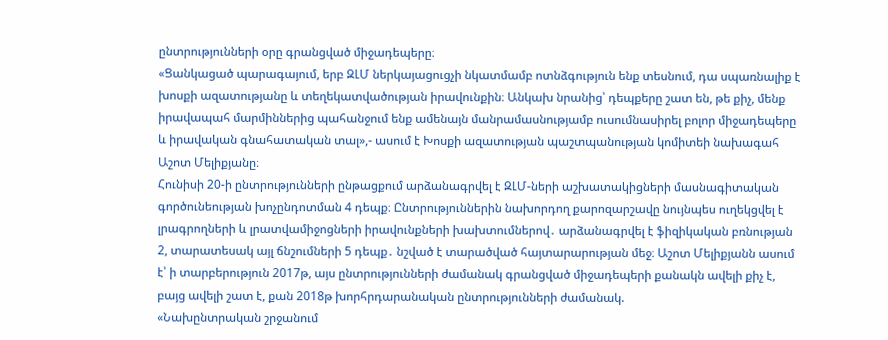ընտրությունների օրը գրանցված միջադեպերը։
«Ցանկացած պարագայում, երբ ԶԼՄ ներկայացուցչի նկատմամբ ոտնձգություն ենք տեսնում, դա սպառնալիք է խոսքի ազատությանը և տեղեկատվածության իրավունքին։ Անկախ նրանից՝ դեպքերը շատ են, թե քիչ, մենք իրավապահ մարմիններից պահանջում ենք ամենայն մանրամասնությամբ ուսումնասիրել բոլոր միջադեպերը և իրավական գնահատական տալ»,- ասում է Խոսքի ազատության պաշտպանության կոմիտեի նախագահ Աշոտ Մելիքյանը։
Հունիսի 20-ի ընտրությունների ընթացքում արձանագրվել է ԶԼՄ-ների աշխատակիցների մասնագիտական գործունեության խոչընդոտման 4 դեպք։ Ընտրություններին նախորդող քարոզարշավը նույնպես ուղեկցվել է լրագրողների և լրատվամիջոցների իրավունքների խախտումներով․ արձանագրվել է ֆիզիկական բռնության 2, տարատեսակ այլ ճնշումների 5 դեպք․ նշված է տարածված հայտարարության մեջ։ Աշոտ Մելիքյանն ասում է՝ ի տարբերություն 2017թ, այս ընտրությունների ժամանակ գրանցված միջադեպերի քանակն ավելի քիչ է, բայց ավելի շատ է, քան 2018թ խորհրդարանական ընտրությունների ժամանակ.
«Նախընտրական շրջանում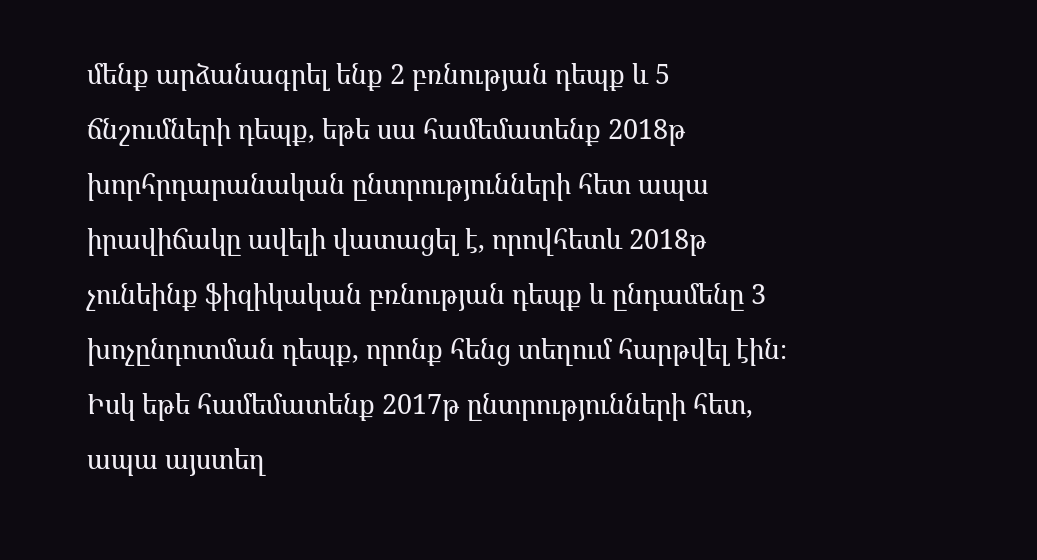մենք արձանագրել ենք 2 բռնության դեպք և 5 ճնշումների դեպք, եթե սա համեմատենք 2018թ խորհրդարանական ընտրությունների հետ ապա իրավիճակը ավելի վատացել է, որովհետև 2018թ չունեինք ֆիզիկական բռնության դեպք և ընդամենը 3 խոչընդոտման դեպք, որոնք հենց տեղում հարթվել էին։ Իսկ եթե համեմատենք 2017թ ընտրությունների հետ, ապա այստեղ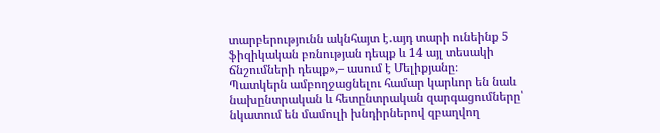տարբերությունն ակնհայտ է․այդ տարի ունեինք 5 ֆիզիկական բռնության դեպք և 14 այլ տեսակի ճնշումների դեպք»,– ասում է Մելիքյանը։
Պատկերն ամբողջացնելու համար կարևոր են նաև նախընտրական և հետընտրական զարգացումները՝ նկատում են մամուլի խնդիրներով զբաղվող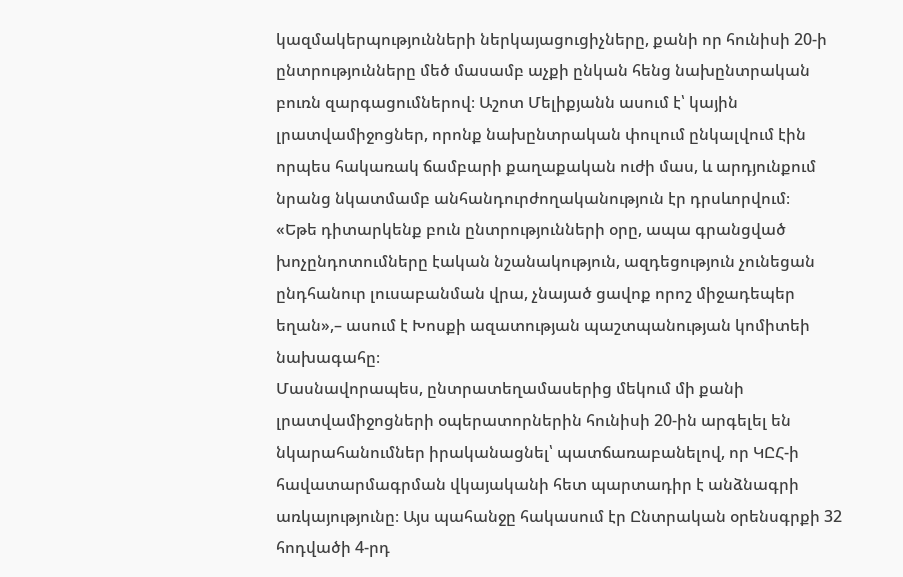կազմակերպությունների ներկայացուցիչները, քանի որ հունիսի 20-ի ընտրությունները մեծ մասամբ աչքի ընկան հենց նախընտրական բուռն զարգացումներով։ Աշոտ Մելիքյանն ասում է՝ կային լրատվամիջոցներ, որոնք նախընտրական փուլում ընկալվում էին որպես հակառակ ճամբարի քաղաքական ուժի մաս, և արդյունքում նրանց նկատմամբ անհանդուրժողականություն էր դրսևորվում։
«Եթե դիտարկենք բուն ընտրությունների օրը, ապա գրանցված խոչընդոտումները էական նշանակություն, ազդեցություն չունեցան ընդհանուր լուսաբանման վրա, չնայած ցավոք որոշ միջադեպեր եղան»,– ասում է Խոսքի ազատության պաշտպանության կոմիտեի նախագահը։
Մասնավորապես, ընտրատեղամասերից մեկում մի քանի լրատվամիջոցների օպերատորներին հունիսի 20-ին արգելել են նկարահանումներ իրականացնել՝ պատճառաբանելով, որ ԿԸՀ-ի հավատարմագրման վկայականի հետ պարտադիր է անձնագրի առկայությունը։ Այս պահանջը հակասում էր Ընտրական օրենսգրքի 32 հոդվածի 4-րդ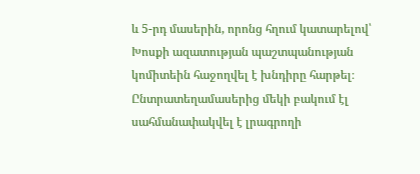և 5-րդ մասերին, որոնց հղում կատարելով՝ Խոսքի ազատության պաշտպանության կոմիտեին հաջողվել է խնդիրը հարթել։
Ընտրատեղամասերից մեկի բակում էլ սահմանափակվել է լրագրողի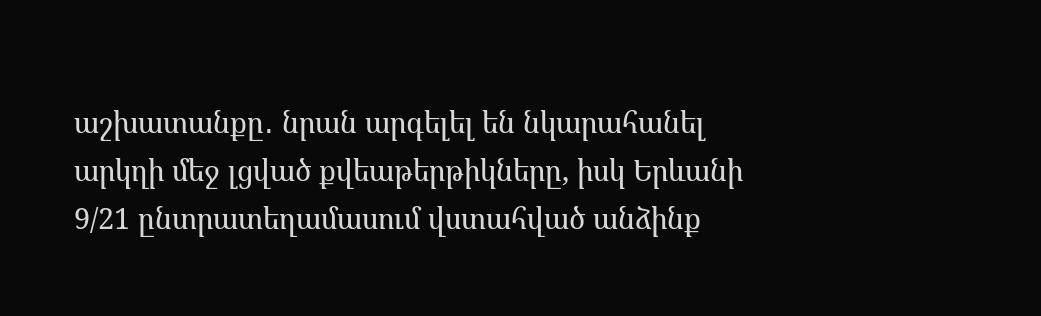աշխատանքը․ նրան արգելել են նկարահանել արկղի մեջ լցված քվեաթերթիկները, իսկ Երևանի 9/21 ընտրատեղամասում վստահված անձինք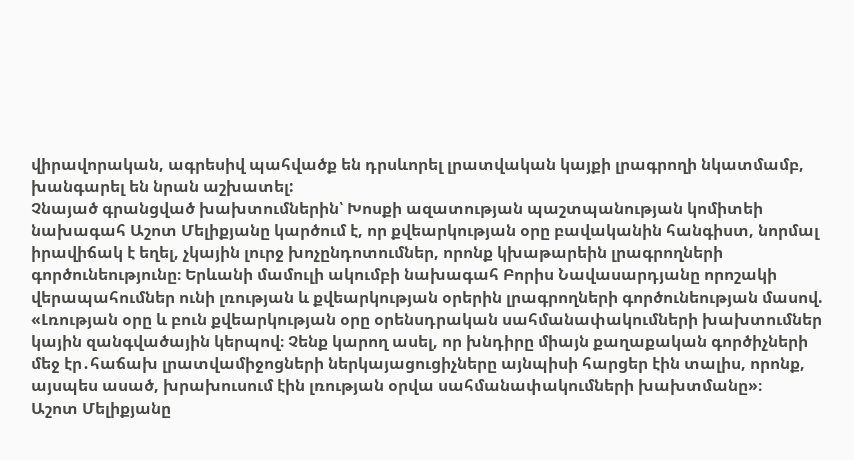վիրավորական, ագրեսիվ պահվածք են դրսևորել լրատվական կայքի լրագրողի նկատմամբ, խանգարել են նրան աշխատել:
Չնայած գրանցված խախտումներին՝ Խոսքի ազատության պաշտպանության կոմիտեի նախագահ Աշոտ Մելիքյանը կարծում է, որ քվեարկության օրը բավականին հանգիստ, նորմալ իրավիճակ է եղել, չկային լուրջ խոչընդոտումներ, որոնք կխաթարեին լրագրողների գործունեությունը։ Երևանի մամուլի ակումբի նախագահ Բորիս Նավասարդյանը որոշակի վերապահումներ ունի լռության և քվեարկության օրերին լրագրողների գործունեության մասով.
«Լռության օրը և բուն քվեարկության օրը օրենսդրական սահմանափակումների խախտումներ կային զանգվածային կերպով։ Չենք կարող ասել, որ խնդիրը միայն քաղաքական գործիչների մեջ էր․հաճախ լրատվամիջոցների ներկայացուցիչները այնպիսի հարցեր էին տալիս, որոնք, այսպես ասած, խրախուսում էին լռության օրվա սահմանափակումների խախտմանը»։
Աշոտ Մելիքյանը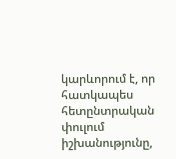կարևորում է, որ հատկապես հետընտրական փուլում իշխանությունը,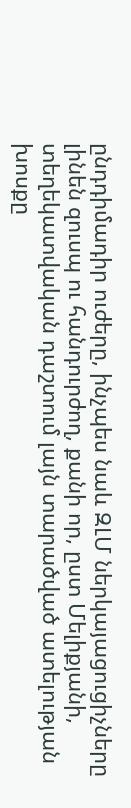ընդդիմադիր ուժերը, ինչպես նաև ԶԼՄ ներկայացուցիչները լինեն զուսպ ու հանդուրժող, քանի որ, ըստ Մելիքյանի, տեղեկատվական դաշտում լայն տարածված ատելության խոսքը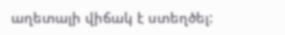աղետալի վիճակ է ստեղծել: